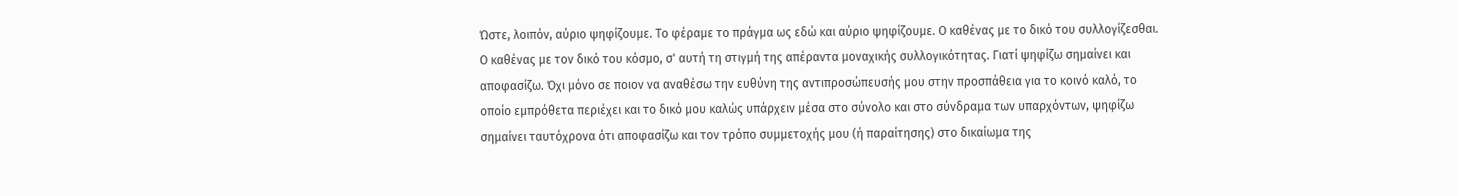Ώστε, λοιπόν, αύριο ψηφίζουμε. Το φέραμε το πράγμα ως εδώ και αύριο ψηφίζουμε. Ο καθένας με το δικό του συλλογίζεσθαι. Ο καθένας με τον δικό του κόσμο, σ' αυτή τη στιγμή της απέραντα μοναχικής συλλογικότητας. Γιατί ψηφίζω σημαίνει και αποφασίζω. Όχι μόνο σε ποιον να αναθέσω την ευθύνη της αντιπροσώπευσής μου στην προσπάθεια για το κοινό καλό, το οποίο εμπρόθετα περιέχει και το δικό μου καλώς υπάρχειν μέσα στο σύνολο και στο σύνδραμα των υπαρχόντων, ψηφίζω σημαίνει ταυτόχρονα ότι αποφασίζω και τον τρόπο συμμετοχής μου (ή παραίτησης) στο δικαίωμα της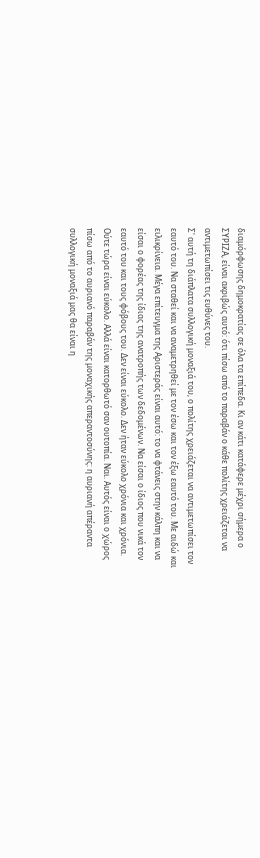διαμόρφωσης δημοκρατίας σε όλα τα επίπεδα. Κι αν κάτι κατάφερε μέχρι σήμερα ο ΣΥΡΙΖΑ, είναι ακριβώς αυτό: ότι πίσω από το παραβάν ο κάθε πολίτης χρειάζεται να αντιμετωπίσει τις ευθύνες του.
Σ' αυτή τη διάπλατα συλλογική μοναξιά του, ο πολίτης χρειάζεται να αντιμετωπίσει τον εαυτό του. Να σταθεί και να αναμετρηθεί με τον έσω και τον έξω εαυτό του. Με αιδώ και ειλικρίνεια. Μέγα επίτευγμα της Αριστεράς είναι αυτό: το να φτάνεις στην κάλπη και να είσαι ο φορέας της ίδιας της ανατροπής των δεδομένων. Να είσαι ο ίδιος που νικά τον εαυτό του και τους φόβους του. Δεν είναι εύκολο. Δεν ήταν εύκολο χρόνια και χρόνια. Ούτε τώρα είναι εύκολο. Αλλά είναι κατορθωτό σαν ουτοπία. Ναι. Αυτός είναι ο χώρος πίσω από το αυριανό παραβάν της μοναχικής απεραντοσύνης: η αυριανή απέραντα συλλογική μοναξιά μας θα είναι η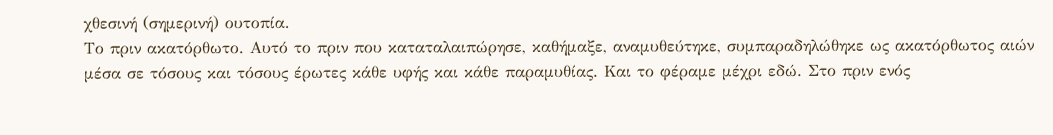χθεσινή (σημερινή) ουτοπία.
Το πριν ακατόρθωτο. Αυτό το πριν που καταταλαιπώρησε, καθήμαξε, αναμυθεύτηκε, συμπαραδηλώθηκε ως ακατόρθωτος αιών μέσα σε τόσους και τόσους έρωτες κάθε υφής και κάθε παραμυθίας. Και το φέραμε μέχρι εδώ. Στο πριν ενός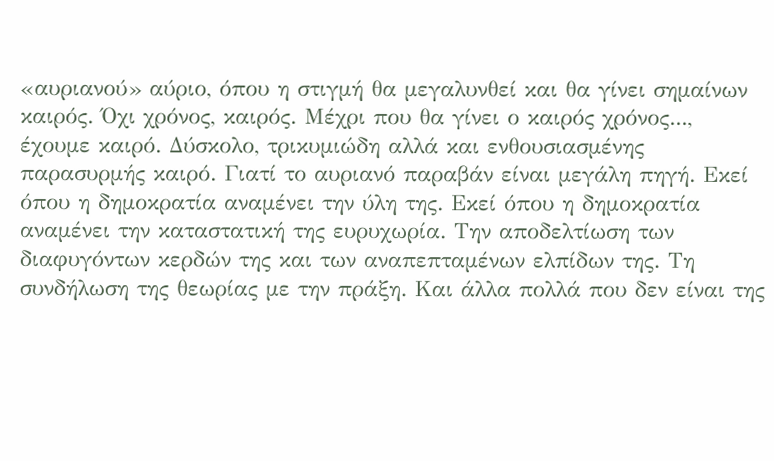«αυριανού» αύριο, όπου η στιγμή θα μεγαλυνθεί και θα γίνει σημαίνων καιρός. Όχι χρόνος, καιρός. Μέχρι που θα γίνει ο καιρός χρόνος..., έχουμε καιρό. Δύσκολο, τρικυμιώδη αλλά και ενθουσιασμένης παρασυρμής καιρό. Γιατί το αυριανό παραβάν είναι μεγάλη πηγή. Εκεί όπου η δημοκρατία αναμένει την ύλη της. Εκεί όπου η δημοκρατία αναμένει την καταστατική της ευρυχωρία. Την αποδελτίωση των διαφυγόντων κερδών της και των αναπεπταμένων ελπίδων της. Τη συνδήλωση της θεωρίας με την πράξη. Και άλλα πολλά που δεν είναι της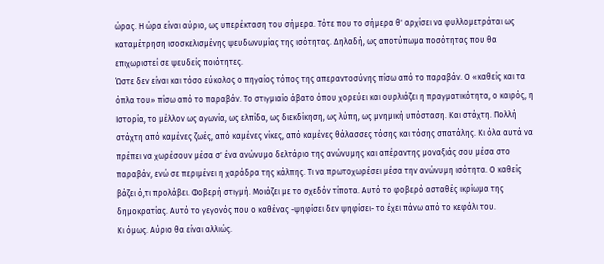ώρας. Η ώρα είναι αύριο, ως υπερέκταση του σήμερα. Τότε που το σήμερα θ' αρχίσει να φυλλομετράται ως καταμέτρηση ισοσκελισμένης ψευδωνυμίας της ισότητας. Δηλαδή, ως αποτύπωμα ποσότητας που θα επιχωριστεί σε ψευδείς ποιότητες.
Ώστε δεν είναι και τόσο εύκολος ο πηγαίος τόπος της απεραντοσύνης πίσω από το παραβάν. Ο «καθείς και τα όπλα του» πίσω από το παραβάν. Το στιγμιαίο άβατο όπου χορεύει και ουρλιάζει η πραγματικότητα, ο καιρός, η Ιστορία, το μέλλον ως αγωνία, ως ελπίδα, ως διεκδίκηση, ως λύπη, ως μνημική υπόσταση. Και στάχτη. Πολλή στάχτη από καμένες ζωές, από καμένες νίκες, από καμένες θάλασσες τόσης και τόσης σπατάλης. Κι όλα αυτά να πρέπει να χωρέσουν μέσα σ' ένα ανώνυμο δελτάριο της ανώνυμης και απέραντης μοναξιάς σου μέσα στο παραβάν, ενώ σε περιμένει η χαράδρα της κάλπης. Τι να πρωτοχωρέσει μέσα την ανώνυμη ισότητα. Ο καθείς βάζει ό,τι προλάβει. Φοβερή στιγμή. Μοιάζει με το σχεδόν τίποτα. Αυτό το φοβερό ασταθές ικρίωμα της δημοκρατίας. Αυτό το γεγονός που ο καθένας -ψηφίσει δεν ψηφίσει- το έχει πάνω από το κεφάλι του.
Κι όμως. Αύριο θα είναι αλλιώς.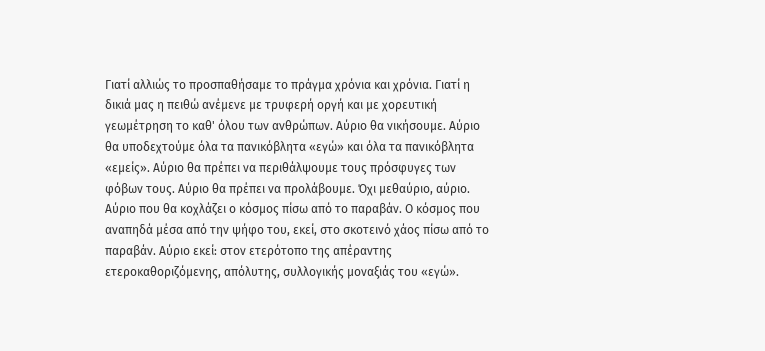Γιατί αλλιώς το προσπαθήσαμε το πράγμα χρόνια και χρόνια. Γιατί η δικιά μας η πειθώ ανέμενε με τρυφερή οργή και με χορευτική γεωμέτρηση το καθ' όλου των ανθρώπων. Αύριο θα νικήσουμε. Αύριο θα υποδεχτούμε όλα τα πανικόβλητα «εγώ» και όλα τα πανικόβλητα «εμείς». Αύριο θα πρέπει να περιθάλψουμε τους πρόσφυγες των φόβων τους. Αύριο θα πρέπει να προλάβουμε. Όχι μεθαύριο, αύριο. Αύριο που θα κοχλάζει ο κόσμος πίσω από το παραβάν. Ο κόσμος που αναπηδά μέσα από την ψήφο του, εκεί, στο σκοτεινό χάος πίσω από το παραβάν. Αύριο εκεί: στον ετερότοπο της απέραντης ετεροκαθοριζόμενης, απόλυτης, συλλογικής μοναξιάς του «εγώ».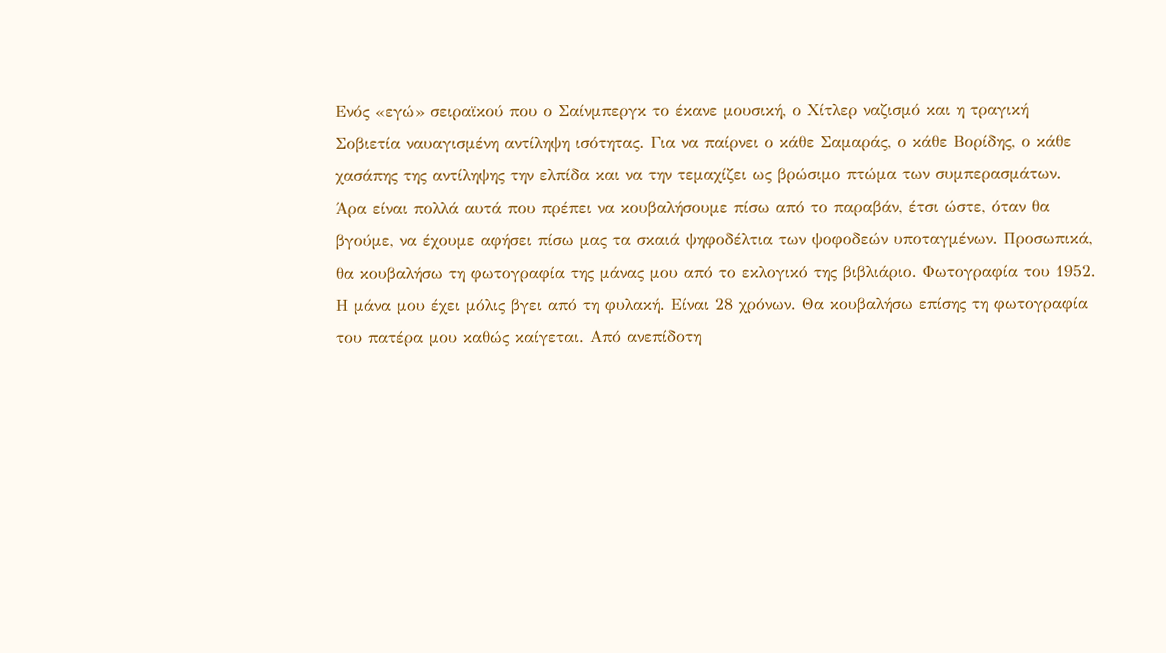Ενός «εγώ» σειραϊκού που ο Σαίνμπεργκ το έκανε μουσική, ο Χίτλερ ναζισμό και η τραγική Σοβιετία ναυαγισμένη αντίληψη ισότητας. Για να παίρνει ο κάθε Σαμαράς, ο κάθε Βορίδης, ο κάθε χασάπης της αντίληψης την ελπίδα και να την τεμαχίζει ως βρώσιμο πτώμα των συμπερασμάτων.
Άρα είναι πολλά αυτά που πρέπει να κουβαλήσουμε πίσω από το παραβάν, έτσι ώστε, όταν θα βγούμε, να έχουμε αφήσει πίσω μας τα σκαιά ψηφοδέλτια των ψοφοδεών υποταγμένων. Προσωπικά, θα κουβαλήσω τη φωτογραφία της μάνας μου από το εκλογικό της βιβλιάριο. Φωτογραφία του 1952. Η μάνα μου έχει μόλις βγει από τη φυλακή. Είναι 28 χρόνων. Θα κουβαλήσω επίσης τη φωτογραφία του πατέρα μου καθώς καίγεται. Από ανεπίδοτη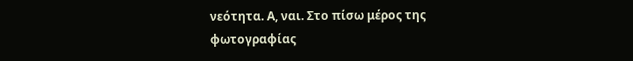νεότητα. Α, ναι. Στο πίσω μέρος της φωτογραφίας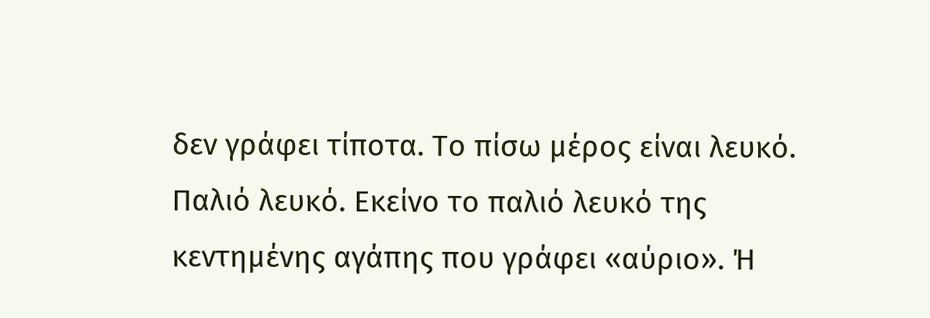δεν γράφει τίποτα. Το πίσω μέρος είναι λευκό. Παλιό λευκό. Εκείνο το παλιό λευκό της κεντημένης αγάπης που γράφει «αύριο». Ή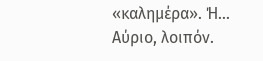«καλημέρα». Ή...
Αύριο, λοιπόν.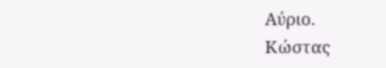Αύριο.
Κώστας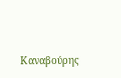Καναβούρης